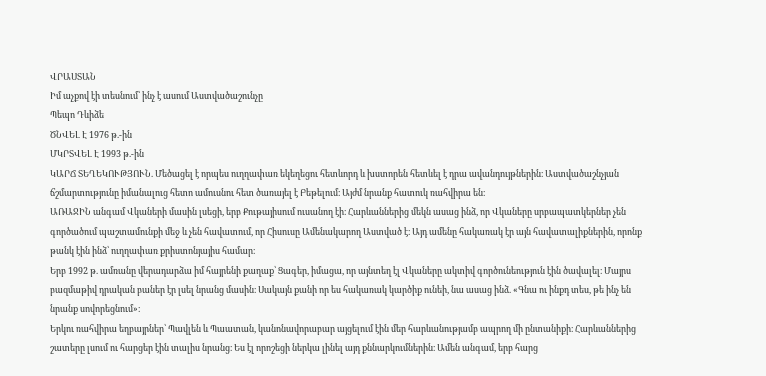ՎՐԱՍՏԱՆ
Իմ աչքով էի տեսնում՝ ինչ է ասում Աստվածաշունչը
Պեպո Դևիձե
ԾՆՎԵԼ Է 1976 թ.-ին
ՄԿՐՏՎԵԼ Է 1993 թ.-ին
ԿԱՐՃ ՏԵՂԵԿՈՒԹՅՈՒՆ. Մեծացել է որպես ուղղափառ եկեղեցու հետևորդ և խստորեն հետևել է դրա ավանդույթներին։ Աստվածաշնչյան ճշմարտությունը իմանալուց հետո ամուսնու հետ ծառայել է Բեթելում։ Այժմ նրանք հատուկ ռահվիրա են։
ԱՌԱՋԻՆ անգամ Վկաների մասին լսեցի, երբ Քութայիսում ուսանող էի։ Հարևաններից մեկն ասաց ինձ, որ Վկաները սրբապատկերներ չեն գործածում պաշտամունքի մեջ և չեն հավատում, որ Հիսուսը Ամենակարող Աստված է։ Այդ ամենը հակառակ էր այն հավատալիքներին, որոնք թանկ էին ինձ՝ ուղղափառ քրիստոնյայիս համար։
Երբ 1992 թ. ամռանը վերադարձա իմ հայրենի քաղաք՝ Ցագեր, իմացա, որ այնտեղ էլ Վկաները ակտիվ գործունեություն էին ծավալել։ Մայրս բազմաթիվ դրական բաներ էր լսել նրանց մասին։ Սակայն քանի որ ես հակառակ կարծիք ունեի, նա ասաց ինձ. «Գնա ու ինքդ տես, թե ինչ են նրանք սովորեցնում»։
Երկու ռահվիրա եղբայրներ՝ Պավլեն և Պաատան, կանոնավորաբար այցելում էին մեր հարևանությամբ ապրող մի ընտանիքի։ Հարևաններից շատերը լսում ու հարցեր էին տալիս նրանց։ Ես էլ որոշեցի ներկա լինել այդ քննարկումներին։ Ամեն անգամ, երբ հարց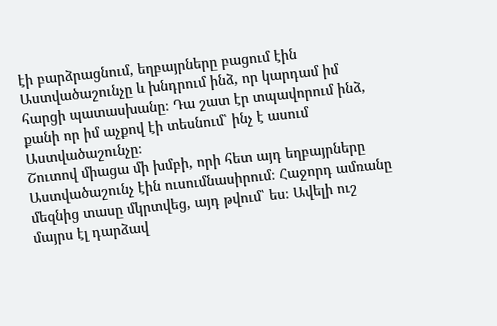էի բարձրացնում, եղբայրները բացում էին Աստվածաշունչը և խնդրում ինձ, որ կարդամ իմ հարցի պատասխանը։ Դա շատ էր տպավորում ինձ, քանի որ իմ աչքով էի տեսնում՝ ինչ է ասում Աստվածաշունչը։
Շուտով միացա մի խմբի, որի հետ այդ եղբայրները Աստվածաշունչ էին ուսումնասիրում։ Հաջորդ ամռանը մեզնից տասը մկրտվեց, այդ թվում՝ ես։ Ավելի ուշ մայրս էլ դարձավ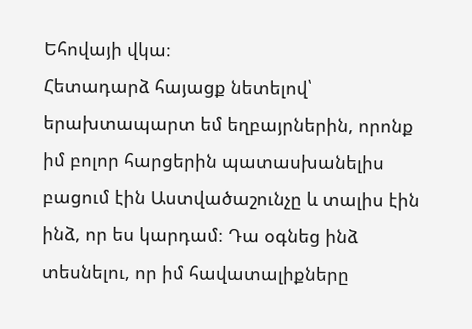Եհովայի վկա։
Հետադարձ հայացք նետելով՝ երախտապարտ եմ եղբայրներին, որոնք իմ բոլոր հարցերին պատասխանելիս բացում էին Աստվածաշունչը և տալիս էին ինձ, որ ես կարդամ։ Դա օգնեց ինձ տեսնելու, որ իմ հավատալիքները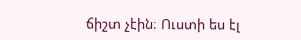ճիշտ չէին։ Ուստի ես էլ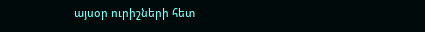այսօր ուրիշների հետ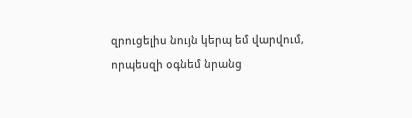զրուցելիս նույն կերպ եմ վարվում, որպեսզի օգնեմ նրանց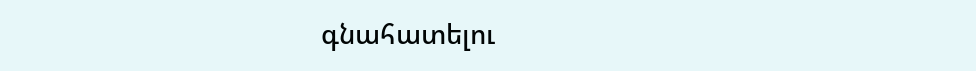գնահատելու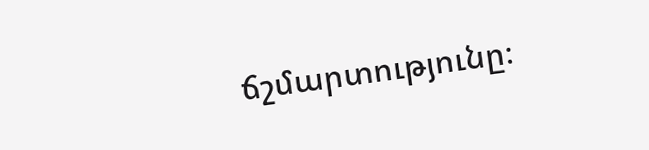ճշմարտությունը։